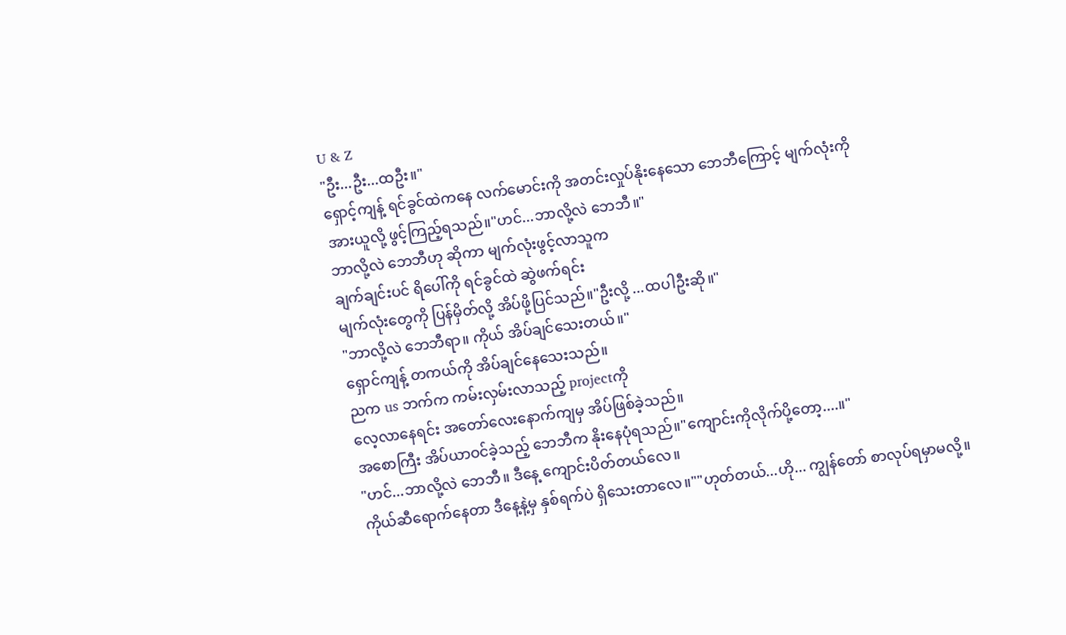U & Z
"ဦး...ဦး...ထဦး။"
ရှောင့်ကျန့် ရင်ခွင်ထဲကနေ လက်မောင်းကို အတင်းလှုပ်နိုးနေသော ဘေဘီကြောင့် မျက်လုံးကို
အားယူလို့ ဖွင့်ကြည့်ရသည်။"ဟင်...ဘာလို့လဲ ဘေဘီ။"
ဘာလို့လဲ ဘေဘီဟု ဆိုကာ မျက်လုံးဖွင့်လာသူက
ချက်ချင်းပင် ရိပေါ်ကို ရင်ခွင်ထဲ ဆွဲဖက်ရင်း
မျက်လုံးတွေကို ပြန်မှိတ်လို့ အိပ်ဖို့ပြင်သည်။"ဦးလို့ ...ထပါဦးဆို။"
"ဘာလို့လဲ ဘေဘီရာ။ ကိုယ် အိပ်ချင်သေးတယ်။"
ရှောင်ကျန့် တကယ်ကို အိပ်ချင်နေသေးသည်။
ညက us ဘက်က ကမ်းလှမ်းလာသည့် projectကို
လေ့လာနေရင်း အတော်လေးနောက်ကျမှ အိပ်ဖြစ်ခဲ့သည်။
အစောကြီး အိပ်ယာဝင်ခဲ့သည့် ဘေဘီက နိုးနေပုံရသည်။"ကျောင်းကိုလိုက်ပို့တော့....။"
"ဟင်...ဘာလို့လဲ ဘေဘီ။ ဒီနေ့ ကျောင်းပိတ်တယ်လေ။
ကိုယ်ဆီရောက်နေတာ ဒီနေ့နဲ့မှ နှစ်ရက်ပဲ ရှိသေးတာလေ။""ဟုတ်တယ်...ဟို... ကျွန်တော် စာလုပ်ရမှာမလို့။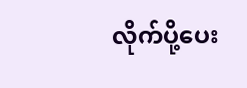လိုက်ပို့ပေး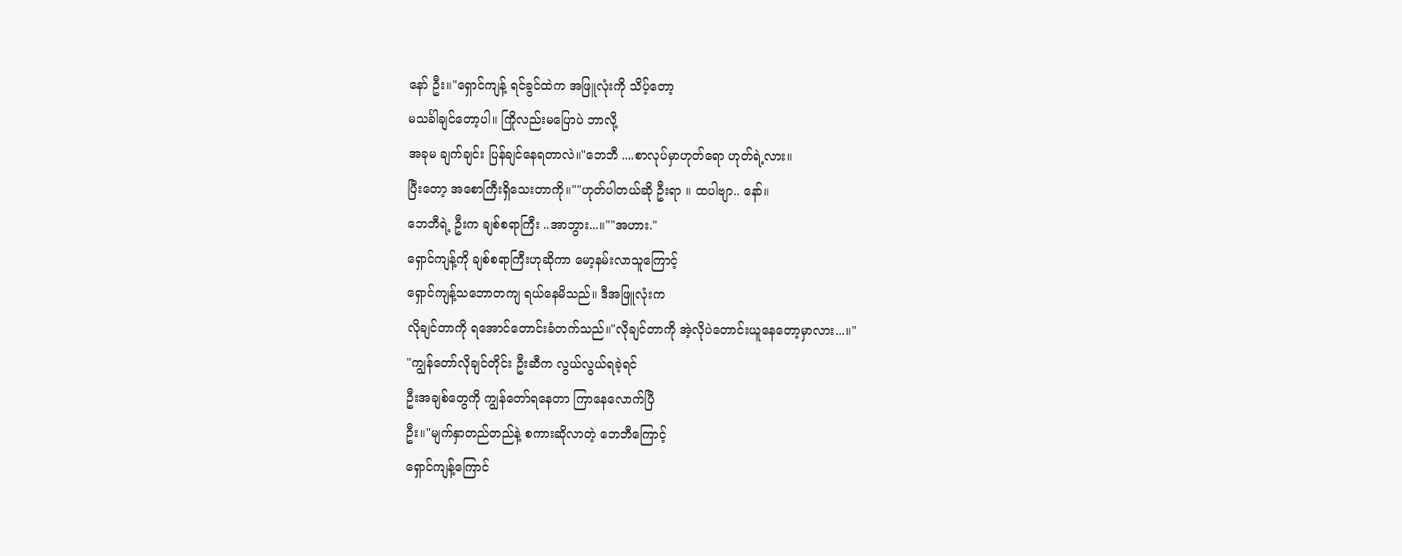နော် ဦး။"ရှောင်ကျန့် ရင်ခွင်ထဲက အဖြူလုံးကို သိပ့်တော့
မသင်္ခါချင်တော့ပါ။ ကြိုလည်းမပြောပဲ ဘာလို့
အခုမ ချက်ချင်း ပြန်ချင်နေရတာလဲ။"ဘေဘီ ....စာလုပ်မှာဟုတ်ရော ဟုတ်ရဲ့လား။
ပြီးတော့ အစောကြီးရှိသေးတာကို။""ဟုတ်ပါတယ်ဆို ဦးရာ ။ ထပါဗျာ.. နော်။
ဘေဘီရဲ့ ဦးက ချစ်စရာကြီး ..အာဘွား...။""အဟား."
ရှောင်ကျန့်ကို ချစ်စရာကြီးဟုဆိုကာ မော့နမ်းလာသူကြောင့်
ရှောင်ကျန့်သဘောတကျ ရယ်နေမိသည်။ ဒီအဖြူလုံးက
လိုချင်တာကို ရအောင်တောင်းခံတက်သည်။"လိုချင်တာကို အဲ့လိုပဲတောင်းယူနေတော့မှာလား...။"
"ကျွန်တော်လိုချင်တိုင်း ဦးဆီက လွယ်လွယ်ရခဲ့ရင်
ဦးအချစ်တွေကို ကျွန်တော်ရနေတာ ကြာနေလောက်ပြီ
ဦး။"မျက်နှာတည်တည်နဲ့ စကားဆိုလာတဲ့ ဘေဘီကြောင့်
ရှောင်ကျန့်ကြောင်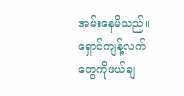အမ်းနေမိသည်။ရှောင်ကျန့်လက်တွေကိုဖယ်ချ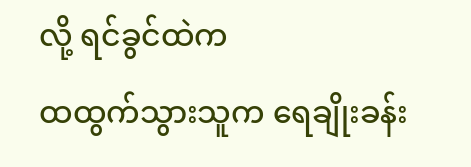လို့ ရင်ခွင်ထဲက
ထထွက်သွားသူက ရေချိုးခန်း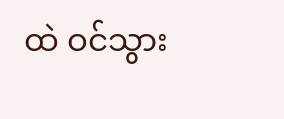ထဲ ဝင်သွား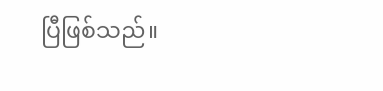ပြီဖြစ်သည်။